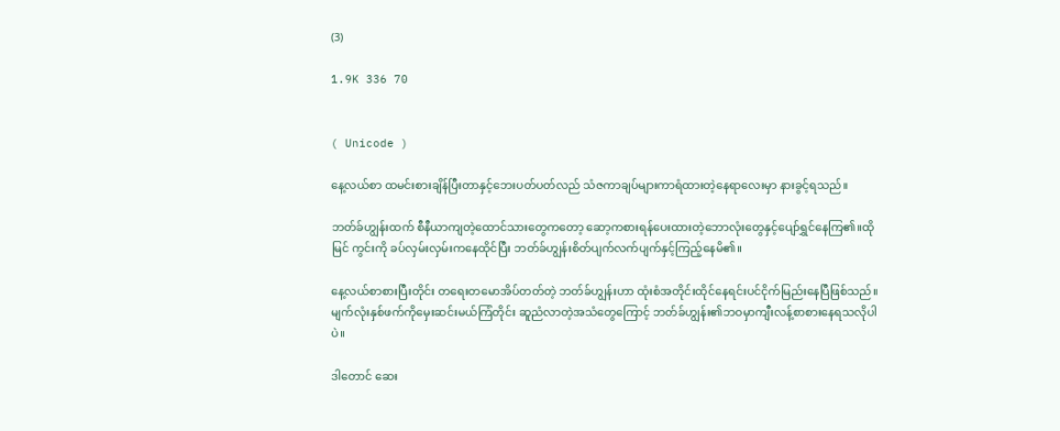(3)

1.9K 336 70


( Unicode )

နေ့လယ်စာ ထမင်းစားချိန်ပြီးတာနှင့်ဘေးပတ်ပတ်လည် သံဇကာချပ်များကာရံထားတဲ့နေရာလေးမှာ နားခွင့်ရသည်။

ဘတ်ခ်ဟျွန်းထက် စီနီယာကျတဲ့ထောင်သားတွေကတော့ ဆော့ကစားရန်ပေးထားတဲ့ဘောလုံးတွေနှင့်ပျော်ရွှင်နေကြ၏။ထိုမြင် ကွင်းကို ခပ်လှမ်းလှမ်းကနေထိုင်ပြီး ဘတ်ခ်ဟျွန်းစိတ်ပျက်လက်ပျက်နှင့်ကြည့်နေမိ၏။

နေ့လယ်စာစားပြီးတိုင်း တရေးတမောအိပ်တတ်တဲ့ ဘတ်ခ်ဟျွန်းဟာ ထုံးစံအတိုင်းထိုင်နေရင်းပင်ငိုက်မြည်းနေပြီဖြစ်သည်။မျက်လုံးနှစ်ဖက်ကိုမှေးဆင်းမယ်ကြံတိုင်း ဆူညံလာတဲ့အသံတွေကြောင့် ဘတ်ခ်ဟျွန်း၏ဘဝမှာကျီးလန့်စာစားနေရသလိုပါပဲ။

ဒါတောင် ဆေး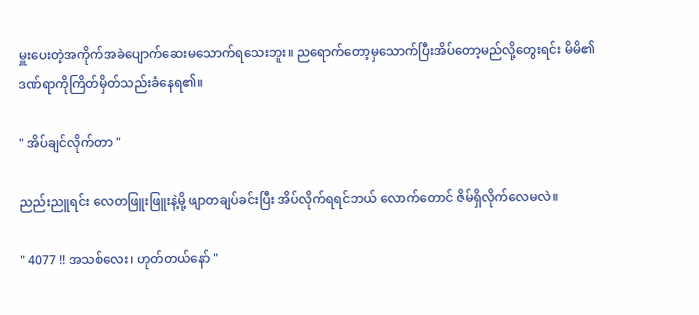မှူးပေးတဲ့အကိုက်အခဲပျောက်ဆေးမသောက်ရသေးဘူး။ ညရောက်တော့မှသောက်ပြီးအိပ်တော့မည်လို့တွေးရင်း မိမိ၏ ဒဏ်ရာကိုကြိတ်မှိတ်သည်းခံနေရ၏။

" အိပ်ချင်လိုက်တာ "

ညည်းညူရင်း လေတဖြူးဖြူးနဲ့မို့ ဖျာတချပ်ခင်းပြီး အိပ်လိုက်ရရင်ဘယ် လောက်တောင် ဇိမ်ရှိလိုက်လေမလဲ။

" 4077 !! အသစ်လေး၊ ဟုတ်တယ်နော် "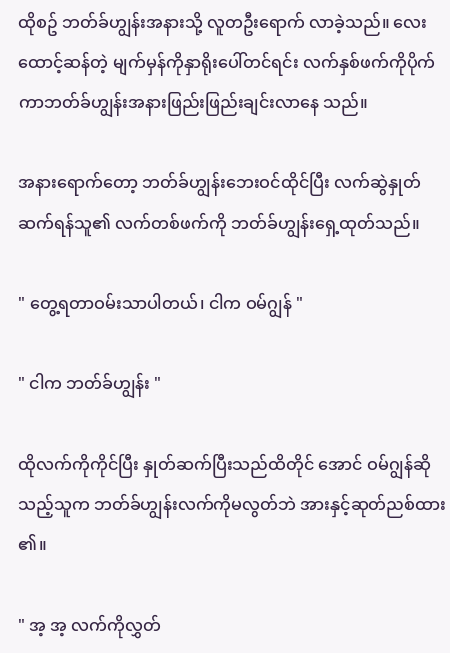ထိုစဥ် ဘတ်ခ်ဟျွန်းအနားသို့ လူတဦးရောက် လာခဲ့သည်။ လေးထောင့်ဆန်တဲ့ မျက်မှန်ကိုနှာရိုးပေါ်တင်ရင်း လက်နှစ်ဖက်ကိုပိုက်ကာဘတ်ခ်ဟျွန်းအနားဖြည်းဖြည်းချင်းလာနေ သည်။

အနားရောက်တော့ ဘတ်ခ်ဟျွန်းဘေးဝင်ထိုင်ပြီး လက်ဆွဲနှုတ်ဆက်ရန်သူ၏ လက်တစ်ဖက်ကို ဘတ်ခ်ဟျွန်းရှေ့ထုတ်သည်။

" တွေ့ရတာဝမ်းသာပါတယ်၊ ငါက ဝမ်ဂျွန် "

" ငါက ဘတ်ခ်ဟျွန်း "

ထိုလက်ကိုကိုင်ပြီး နှုတ်ဆက်ပြီးသည်ထိတိုင် အောင် ဝမ်ဂျွန်ဆိုသည့်သူက ဘတ်ခ်ဟျွန်းလက်ကိုမလွတ်ဘဲ အားနှင့်ဆုတ်ညစ်ထား ၏။

" အ့ အ့ လက်ကိုလွှတ်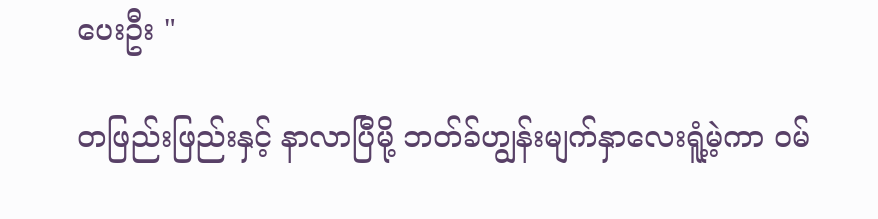ပေးဦး "

တဖြည်းဖြည်းနှင့် နာလာပြီမို့ ဘတ်ခ်ဟျွန်းမျက်နှာလေးရူံ့မဲ့ကာ ဝမ်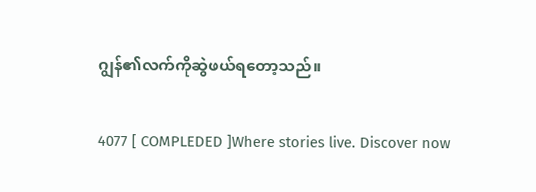ဂျွန်၏လက်ကိုဆွဲဖယ်ရတော့သည်။

4077 [ COMPLEDED ]Where stories live. Discover now